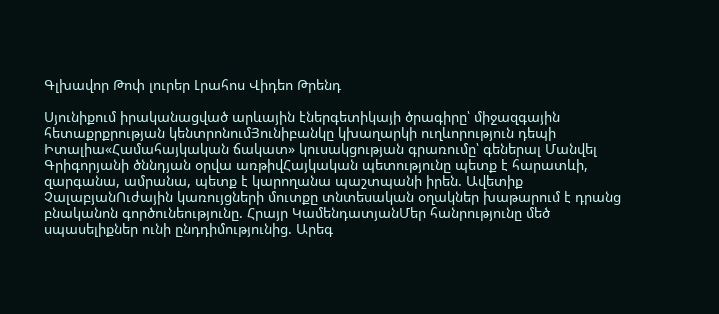Գլխավոր Թոփ լուրեր Լրահոս Վիդեո Թրենդ

Սյունիքում իրականացված արևային էներգետիկայի ծրագիրը՝ միջազգային հետաքրքրության կենտրոնումՅունիբանկը կխաղարկի ուղևորություն դեպի Իտալիա«Համահայկական ճակատ» կուսակցության գրառումը՝ գեներալ Մանվել Գրիգորյանի ծննդյան օրվա առթիվՀայկական պետությունը պետք է հարատևի, զարգանա, ամրանա, պետք է կարողանա պաշտպանի իրեն. Ավետիք ՉալաբյանՈւժային կառույցների մուտքը տնտեսական օղակներ խաթարում է դրանց բնականոն գործունեությունը. Հրայր ԿամենդատյանՄեր հանրությունը մեծ սպասելիքներ ունի ընդդիմությունից. Արեգ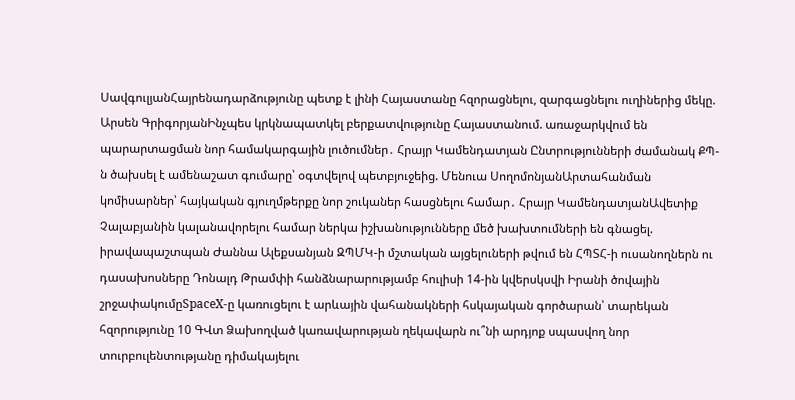ՍավգուլյանՀայրենադարձությունը պետք է լինի Հայաստանը հզորացնելու, զարգացնելու ուղիներից մեկը. Արսեն ԳրիգորյանԻնչպես կրկնապատկել բերքատվությունը Հայաստանում. առաջարկվում են պարարտացման նոր համակարգային լուծումներ․ Հրայր Կամենդատյան Ընտրությունների ժամանակ ՔՊ-ն ծախսել է ամենաշատ գումարը՝ օգտվելով պետբյուջեից. Մենուա ՍողոմոնյանԱրտահանման կոմիսարներ՝ հայկական գյուղմթերքը նոր շուկաներ հասցնելու համար․ Հրայր ԿամենդատյանԱվետիք Չալաբյանին կալանավորելու համար ներկա իշխանությունները մեծ խախտումների են գնացել. իրավապաշտպան Ժաննա Ալեքսանյան ԶՊՄԿ-ի մշտական այցելուների թվում են ՀՊՏՀ-ի ուսանողներն ու դասախոսները Դոնալդ Թրամփի հանձնարարությամբ հուլիսի 14-ին կվերսկսվի Իրանի ծովային շրջափակումըSpaceX-ը կառուցելու է արևային վահանակների հսկայական գործարան՝ տարեկան հզորությունը 10 ԳՎտ Ձախողված կառավարության ղեկավարն ու՞նի արդյոք սպասվող նոր տուրբուլենտությանը դիմակայելու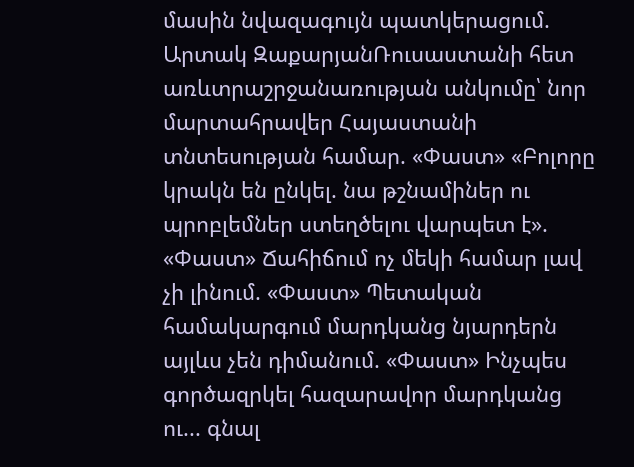մասին նվազագույն պատկերացում. Արտակ ԶաքարյանՌուսաստանի հետ առևտրաշրջանառության անկումը՝ նոր մարտահրավեր Հայաստանի տնտեսության համար. «Փաստ» «Բոլորը կրակն են ընկել. նա թշնամիներ ու պրոբլեմներ ստեղծելու վարպետ է». «Փաստ» Ճահիճում ոչ մեկի համար լավ չի լինում. «Փաստ» Պետական համակարգում մարդկանց նյարդերն այլևս չեն դիմանում. «Փաստ» Ինչպես գործազրկել հազարավոր մարդկանց ու... գնալ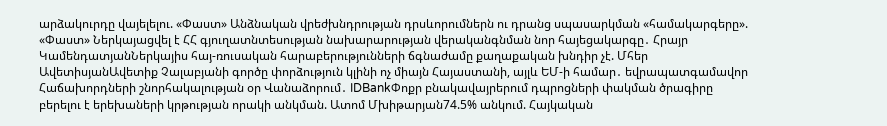արձակուրդը վայելելու. «Փաստ» Անձնական վրեժխնդրության դրսևորումներն ու դրանց սպասարկման «համակարգերը». «Փաստ» Ներկայացվել է ՀՀ գյուղատնտեսության նախարարության վերականգնման նոր հայեցակարգը․ Հրայր ԿամենդատյանՆերկայիս հայ-ռուսական հարաբերությունների ճգնաժամը քաղաքական խնդիր չէ. Մհեր ԱվետիսյանԱվետիք Չալաբյանի գործը փորձություն կլինի ոչ միայն Հայաստանի, այլև ԵՄ-ի համար․ եվրապատգամավոր Հաճախորդների շնորհակալության օր Վանաձորում․ IDBankՓոքր բնակավայրերում դպրոցների փակման ծրագիրը բերելու է երեխաների կրթության որակի անկման. Ատոմ Մխիթարյան74.5% անկում. Հայկական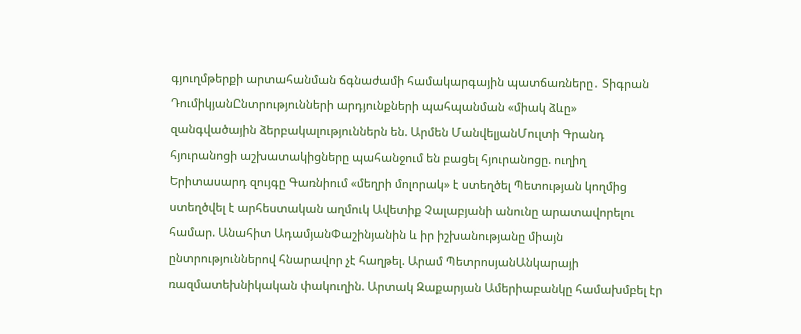գյուղմթերքի արտահանման ճգնաժամի համակարգային պատճառները․ Տիգրան ԴումիկյանԸնտրությունների արդյունքների պահպանման «միակ ձևը» զանգվածային ձերբակալություններն են. Արմեն ՄանվելյանՄուլտի Գրանդ հյուրանոցի աշխատակիցները պահանջում են բացել հյուրանոցը. ուղիղ Երիտասարդ զույգը Գառնիում «մեղրի մոլորակ» է ստեղծել Պետության կողմից ստեղծվել է արհեստական աղմուկ Ավետիք Չալաբյանի անունը արատավորելու համար. Անահիտ ԱդամյանՓաշինյանին և իր իշխանությանը միայն ընտրություններով հնարավոր չէ հաղթել. Արամ ՊետրոսյանԱնկարայի ռազմատեխնիկական փակուղին. Արտակ Զաքարյան Ամերիաբանկը համախմբել էր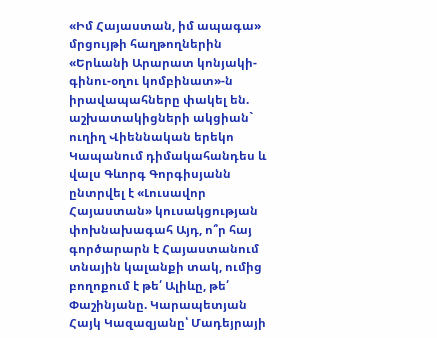«Իմ Հայաստան, իմ ապագա» մրցույթի հաղթողներին «Երևանի Արարատ կոնյակի-գինու-օղու կոմբինատ»-ն իրավապահները փակել են. աշխատակիցների ակցիան` ուղիղ Վիեննական երեկո Կապանում դիմակահանդես և վալս Գևորգ Գորգիսյանն ընտրվել է «Լուսավոր Հայաստան» կուսակցության փոխնախագահ Այդ, ո՞ր հայ գործարարն է Հայաստանում տնային կալանքի տակ, ումից բողոքում է թե՛ Ալիևը, թե՛ Փաշինյանը. Կարապետյան Հայկ Կազազյանը՝ Մադեյրայի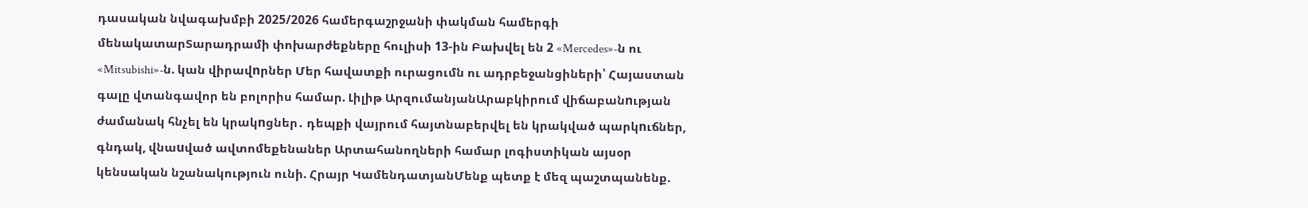դասական նվագախմբի 2025/2026 համերգաշրջանի փակման համերգի մենակատարՏարադրամի փոխարժեքները հուլիսի 13-ին Բախվել են 2 «Mercedes»-ն ու «Mitsubishi»-ն. կան վիրավnրներ Մեր հավատքի ուրացումն ու ադրբեջանցիների՝ Հայաստան գալը վտանգավոր են բոլորիս համար. Լիլիթ ԱրզումանյանԱրաբկիրում վիճաբանnւթյան ժամանակ հնչել են կրակnցներ․ դեպքի վայրում հայտնաբերվել են կրակված պարկnւճներ, գնդակ, վնաuված ավտոմեքենաներ Արտահանողների համար լոգիստիկան այսօր կենսական նշանակություն ունի. Հրայր ԿամենդատյանՄենք պետք է մեզ պաշտպանենք.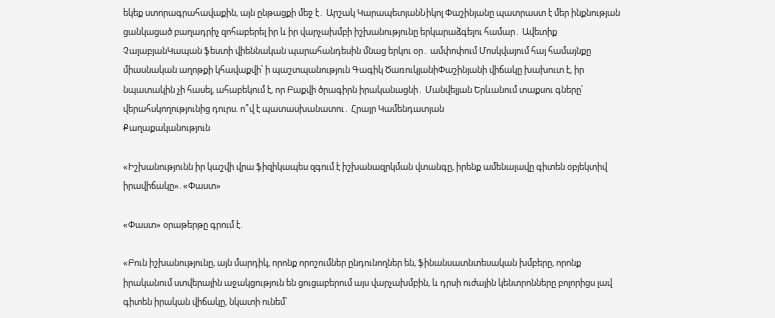եկեք ստորագրահավաքին, այն ընթացքի մեջ է․ Արշակ ԿարապետյանՆիկոլ Փաշինյանը պատրաստ է մեր ինքնության ցանկացած բաղադրիչ զոհաբերել իր և իր վարչախմբի իշխանությունը երկարաձգելու համար․ Ավետիք ՉալաբյանԿապան ֆեստի վիեննական պարահանդեսին մնաց երկու օր․ ամփոփում Մոսկվայում հայ համայնքը միասնական աղոթքի կհավաքվի՝ ի պաշտպանություն Գագիկ ԾառուկյանիՓաշինյանի վիճակը խախուտ է, իր նպատակին չի հասել, ահաբեկում է, որ Բաքվի ծրագիրն իրականացնի․ Մանվելյան Երևանում տաքսու գները՝ վերահսկողությունից դուրս. ո՞վ է պատասխանատու․ Հրայր Կամենդատյան
Քաղաքականություն

«Իշխանությունն իր կաշվի վրա ֆիզիկապես զգում է իշխանազրկման վտանգը, իրենք ամենալավը գիտեն օբյեկտիվ իրավիճակը». «Փաստ»

«Փաստ» օրաթերթը գրում է.

«Բուն իշխանությունը, այն մարդիկ, որոնք որոշումներ ընդունողներ են, ֆինանսատնտեսական խմբերը, որոնք իրականում ստվերային աջակցություն են ցուցաբերում այս վարչախմբին, և դրսի ուժային կենտրոնները բոլորիցս լավ գիտեն իրական վիճակը, նկատի ունեմ՝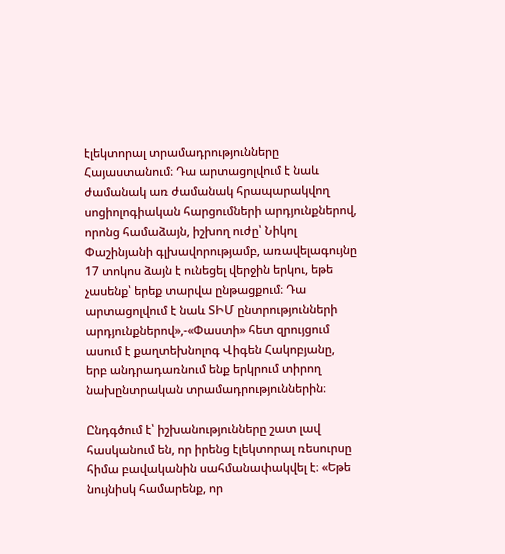էլեկտորալ տրամադրությունները Հայաստանում։ Դա արտացոլվում է նաև ժամանակ առ ժամանակ հրապարակվող սոցիոլոգիական հարցումների արդյունքներով, որոնց համաձայն, իշխող ուժը՝ Նիկոլ Փաշինյանի գլխավորությամբ, առավելագույնը 17 տոկոս ձայն է ունեցել վերջին երկու, եթե չասենք՝ երեք տարվա ընթացքում։ Դա արտացոլվում է նաև ՏԻՄ ընտրությունների արդյունքներով»,-«Փաստի» հետ զրույցում ասում է քաղտեխնոլոգ Վիգեն Հակոբյանը, երբ անդրադառնում ենք երկրում տիրող նախընտրական տրամադրություններին։

Ընդգծում է՝ իշխանությունները շատ լավ հասկանում են, որ իրենց էլեկտորալ ռեսուրսը հիմա բավականին սահմանափակվել է։ «Եթե նույնիսկ համարենք, որ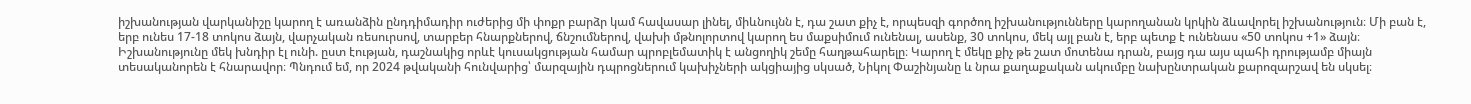իշխանության վարկանիշը կարող է առանձին ընդդիմադիր ուժերից մի փոքր բարձր կամ հավասար լինել, միևնույնն է, դա շատ քիչ է, որպեսզի գործող իշխանությունները կարողանան կրկին ձևավորել իշխանություն։ Մի բան է, երբ ունես 17-18 տոկոս ձայն, վարչական ռեսուրսով, տարբեր հնարքներով, ճնշումներով, վախի մթնոլորտով կարող ես մաքսիմում ունենալ, ասենք, 30 տոկոս, մեկ այլ բան է, երբ պետք է ունենաս «50 տոկոս +1» ձայն։ Իշխանությունը մեկ խնդիր էլ ունի. ըստ էության, դաշնակից որևէ կուսակցության համար պրոբլեմատիկ է անցողիկ շեմը հաղթահարելը։ Կարող է մեկը քիչ թե շատ մոտենա դրան, բայց դա այս պահի դրությամբ միայն տեսականորեն է հնարավոր։ Պնդում եմ, որ 2024 թվականի հունվարից՝ մարզային դպրոցներում կախիչների ակցիայից սկսած, Նիկոլ Փաշինյանը և նրա քաղաքական ակումբը նախընտրական քարոզարշավ են սկսել։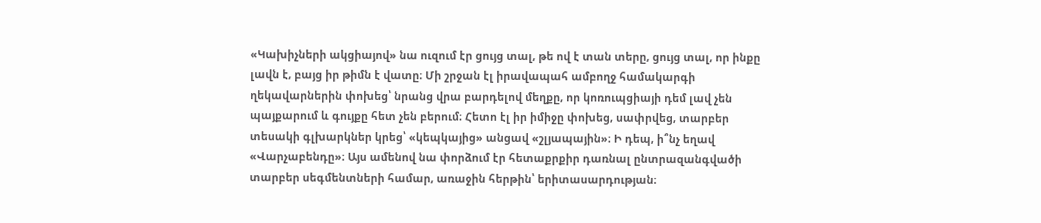«Կախիչների ակցիայով» նա ուզում էր ցույց տալ, թե ով է տան տերը, ցույց տալ, որ ինքը լավն է, բայց իր թիմն է վատը։ Մի շրջան էլ իրավապահ ամբողջ համակարգի ղեկավարներին փոխեց՝ նրանց վրա բարդելով մեղքը, որ կոռուպցիայի դեմ լավ չեն պայքարում և գույքը հետ չեն բերում։ Հետո էլ իր իմիջը փոխեց, սափրվեց, տարբեր տեսակի գլխարկներ կրեց՝ «կեպկայից» անցավ «շլյապային»։ Ի դեպ, ի՞նչ եղավ «Վարչաբենդը»։ Այս ամենով նա փորձում էր հետաքրքիր դառնալ ընտրազանգվածի տարբեր սեգմենտների համար, առաջին հերթին՝ երիտասարդության։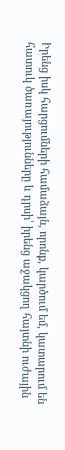Իրենց իսկ հարցումների համաձայն, որոնք, կարծում եմ, կատարում են հատուկ ծառայությունները և դրսի՝ իրենց աջակցող հայտնի ուժային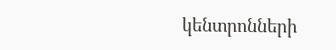կենտրոնների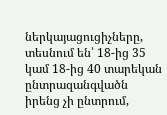ներկայացուցիչները, տեսնում են՝ 18-ից 35 կամ 18-ից 40 տարեկան ընտրազանգվածն իրենց չի ընտրում,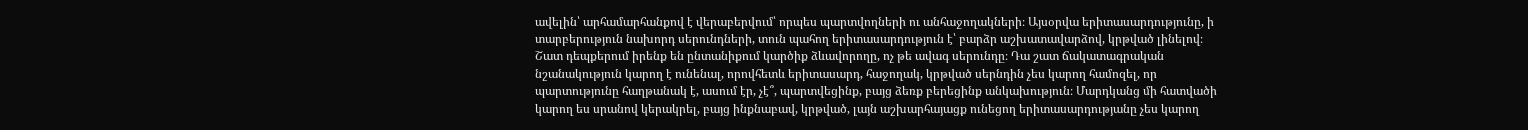ավելին՝ արհամարհանքով է վերաբերվում՝ որպես պարտվողների ու անհաջողակների։ Այսօրվա երիտասարդությունը, ի տարբերություն նախորդ սերունդների, տուն պահող երիտասարդություն է՝ բարձր աշխատավարձով, կրթված լինելով։ Շատ դեպքերում իրենք են ընտանիքում կարծիք ձևավորողը, ոչ թե ավագ սերունդը։ Դա շատ ճակատագրական նշանակություն կարող է ունենալ, որովհետև երիտասարդ, հաջողակ, կրթված սերնդին չես կարող համոզել, որ պարտությունը հաղթանակ է, ասում էր, չէ՞, պարտվեցինք, բայց ձեռք բերեցինք անկախություն։ Մարդկանց մի հատվածի կարող ես սրանով կերակրել, բայց ինքնաբավ, կրթված, լայն աշխարհայացք ունեցող երիտասարդությանը չես կարող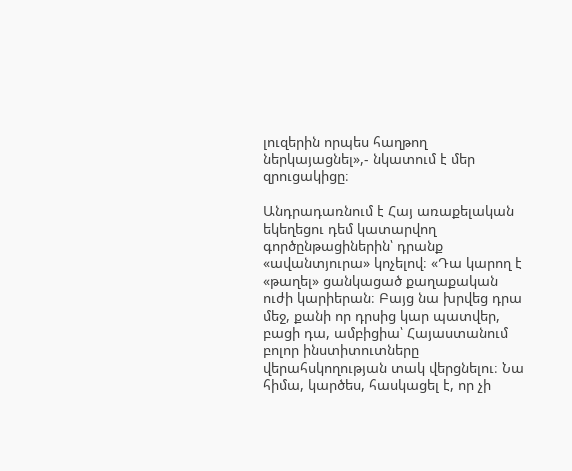լուզերին որպես հաղթող ներկայացնել»,- նկատում է մեր զրուցակիցը։

Անդրադառնում է Հայ առաքելական եկեղեցու դեմ կատարվող գործընթացիներին՝ դրանք «ավանտյուրա» կոչելով։ «Դա կարող է «թաղել» ցանկացած քաղաքական ուժի կարիերան։ Բայց նա խրվեց դրա մեջ, քանի որ դրսից կար պատվեր, բացի դա, ամբիցիա՝ Հայաստանում բոլոր ինստիտուտները վերահսկողության տակ վերցնելու։ Նա հիմա, կարծես, հասկացել է, որ չի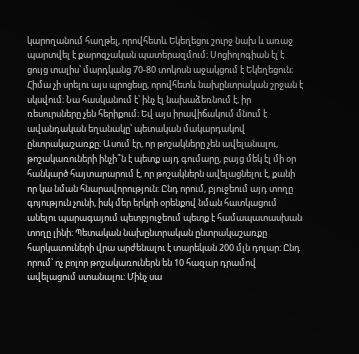կարողանում հաղթել, որովհետև Եկեղեցու շուրջ նախ և առաջ պարտվել է քարոզչական պատերազմում։ Սոցիոլոգիան էլ է ցույց տալիս՝ մարդկանց 70-80 տոկոսն աջակցում է Եկեղեցուն։ Հիմա չի սրելու այս պրոցեսը, որովհետև նախընտրական շրջան է սկսվում։ Նա հասկանում է՝ ինչ էլ նախաձեռնում է, իր ռեսուրսները չեն հերիքում։ Եվ այս իրավիճակում մնում է ավանդական եղանակը՝ պետական մակարդակով ընտրակաշառքը։ Ասում էր, որ թոշակները չեն ավելանալու, թոշակառուների ինչի՞ն է պետք այդ գումարը, բայց մեկ էլ մի օր հանկարծ հայտարարում է, որ թոշակներն ավելացնելու է, քանի որ կա նման հնարավորություն։ Ընդ որում, բյուջեում այդ տողը գոյություն չունի, իսկ մեր երկրի օրենքով նման հատկացում անելու պարագայում պետբյուջեում պետք է համապատասխան տողը լինի։ Պետական նախընտրական ընտրակաշառքը հարկատուների վրա արժենալու է տարեկան 200 մլն դոլար։ Ընդ որում՝ ոչ բոլոր թոշակառուներն են 10 հազար դրամով ավելացում ստանալու։ Մինչ սա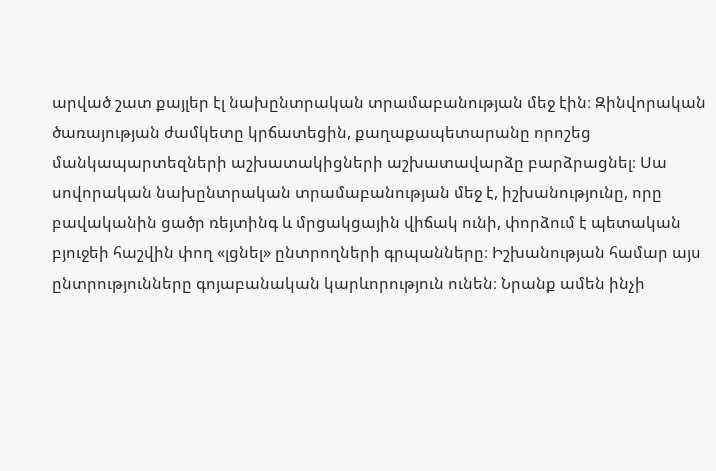արված շատ քայլեր էլ նախընտրական տրամաբանության մեջ էին։ Զինվորական ծառայության ժամկետը կրճատեցին, քաղաքապետարանը որոշեց մանկապարտեզների աշխատակիցների աշխատավարձը բարձրացնել։ Սա սովորական նախընտրական տրամաբանության մեջ է, իշխանությունը, որը բավականին ցածր ռեյտինգ և մրցակցային վիճակ ունի, փորձում է պետական բյուջեի հաշվին փող «լցնել» ընտրողների գրպանները։ Իշխանության համար այս ընտրությունները գոյաբանական կարևորություն ունեն։ Նրանք ամեն ինչի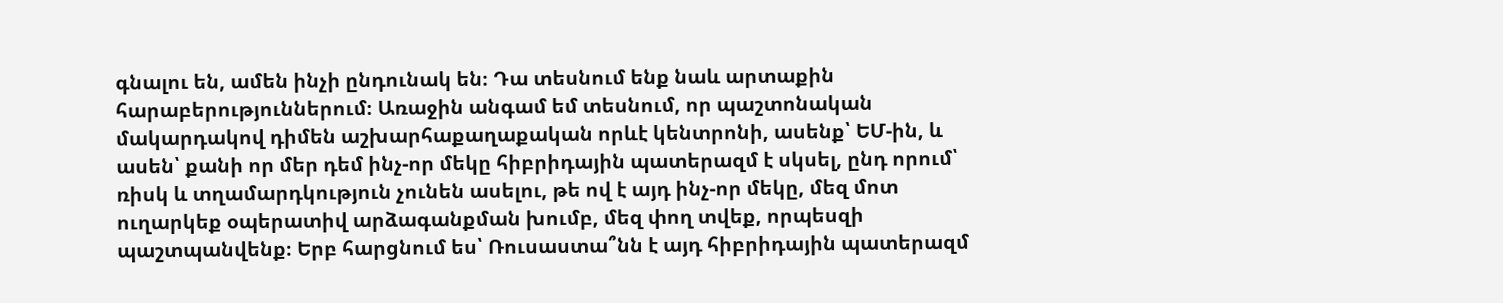գնալու են, ամեն ինչի ընդունակ են։ Դա տեսնում ենք նաև արտաքին հարաբերություններում։ Առաջին անգամ եմ տեսնում, որ պաշտոնական մակարդակով դիմեն աշխարհաքաղաքական որևէ կենտրոնի, ասենք՝ ԵՄ-ին, և ասեն՝ քանի որ մեր դեմ ինչ-որ մեկը հիբրիդային պատերազմ է սկսել, ընդ որում՝ ռիսկ և տղամարդկություն չունեն ասելու, թե ով է այդ ինչ-որ մեկը, մեզ մոտ ուղարկեք օպերատիվ արձագանքման խումբ, մեզ փող տվեք, որպեսզի պաշտպանվենք։ Երբ հարցնում ես՝ Ռուսաստա՞նն է այդ հիբրիդային պատերազմ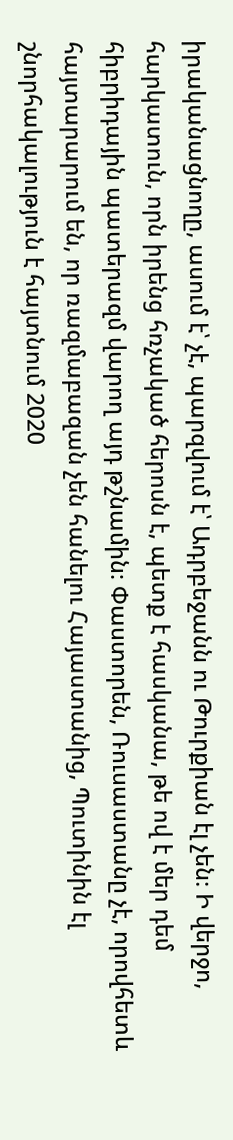իրականացնողը, ասում է՝ չէ, պարզվում է՝ Ադրբեջանն ու Թուրքիան էլ չեն։ Ի վերջո, հարկատուն, որն իրենց հռչակած հերոսն է, պետք է հասկանա, թե ով է մեր դեմ հիբրիդային պատերազմ վարող այդ թշնամին։ Փաստորեն, Ռուսաստանը չէ, որովհետև հայտարարում են, որ ռազմաբազան չեն հանելու Հայաստանից, Պուտինին էլ շնորհակալություն է հայտնում 2020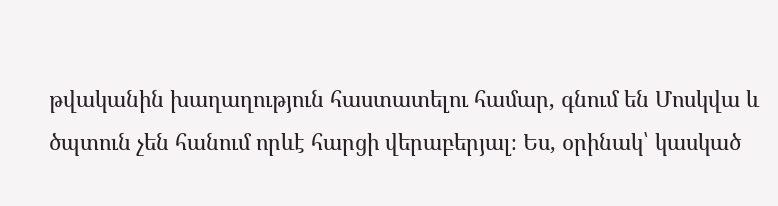թվականին խաղաղություն հաստատելու համար, գնում են Մոսկվա և ծպտուն չեն հանում որևէ հարցի վերաբերյալ։ Ես, օրինակ՝ կասկած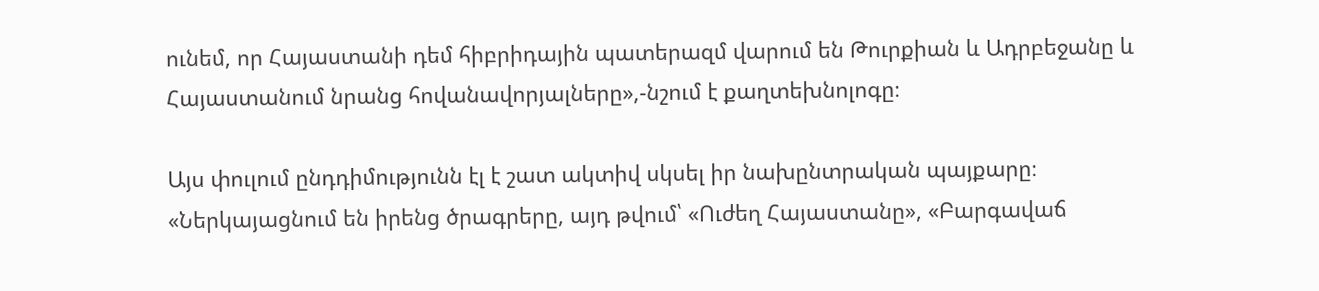ունեմ, որ Հայաստանի դեմ հիբրիդային պատերազմ վարում են Թուրքիան և Ադրբեջանը և Հայաստանում նրանց հովանավորյալները»,-նշում է քաղտեխնոլոգը։

Այս փուլում ընդդիմությունն էլ է շատ ակտիվ սկսել իր նախընտրական պայքարը։ «Ներկայացնում են իրենց ծրագրերը, այդ թվում՝ «Ուժեղ Հայաստանը», «Բարգավաճ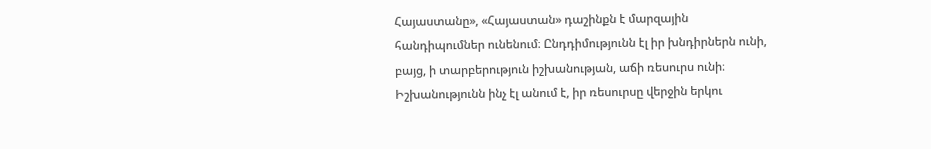Հայաստանը», «Հայաստան» դաշինքն է մարզային հանդիպումներ ունենում։ Ընդդիմությունն էլ իր խնդիրներն ունի, բայց, ի տարբերություն իշխանության, աճի ռեսուրս ունի։ Իշխանությունն ինչ էլ անում է, իր ռեսուրսը վերջին երկու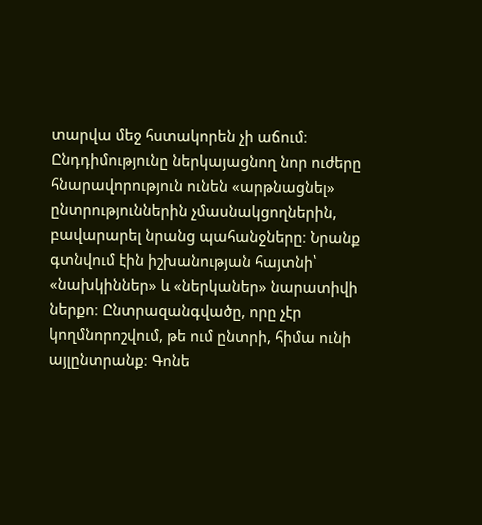տարվա մեջ հստակորեն չի աճում։ Ընդդիմությունը ներկայացնող նոր ուժերը հնարավորություն ունեն «արթնացնել» ընտրություններին չմասնակցողներին, բավարարել նրանց պահանջները։ Նրանք գտնվում էին իշխանության հայտնի՝ «նախկիններ» և «ներկաներ» նարատիվի ներքո։ Ընտրազանգվածը, որը չէր կողմնորոշվում, թե ում ընտրի, հիմա ունի այլընտրանք։ Գոնե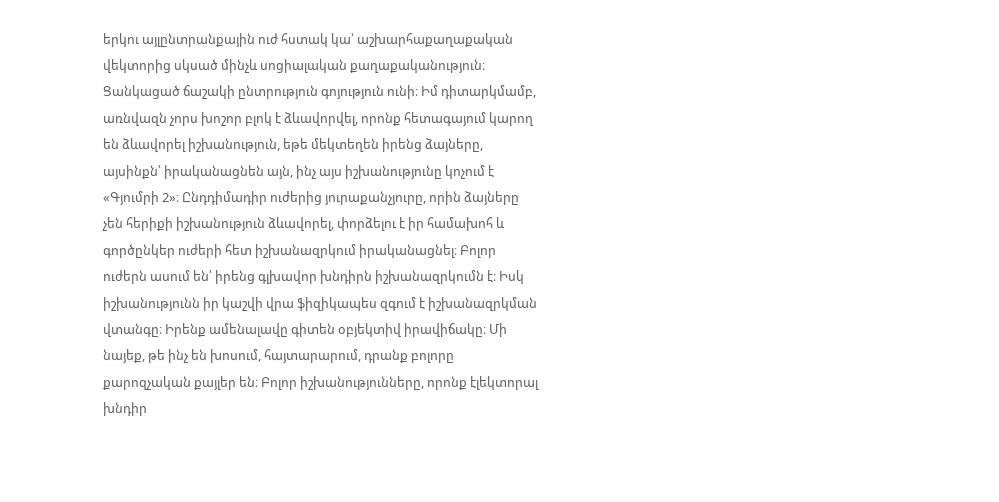երկու այլընտրանքային ուժ հստակ կա՝ աշխարհաքաղաքական վեկտորից սկսած մինչև սոցիալական քաղաքականություն։ Ցանկացած ճաշակի ընտրություն գոյություն ունի։ Իմ դիտարկմամբ, առնվազն չորս խոշոր բլոկ է ձևավորվել, որոնք հետագայում կարող են ձևավորել իշխանություն, եթե մեկտեղեն իրենց ձայները, այսինքն՝ իրականացնեն այն, ինչ այս իշխանությունը կոչում է «Գյումրի 2»։ Ընդդիմադիր ուժերից յուրաքանչյուրը, որին ձայները չեն հերիքի իշխանություն ձևավորել, փորձելու է իր համախոհ և գործընկեր ուժերի հետ իշխանազրկում իրականացնել։ Բոլոր ուժերն ասում են՝ իրենց գլխավոր խնդիրն իշխանազրկումն է։ Իսկ իշխանությունն իր կաշվի վրա ֆիզիկապես զգում է իշխանազրկման վտանգը։ Իրենք ամենալավը գիտեն օբյեկտիվ իրավիճակը։ Մի նայեք, թե ինչ են խոսում, հայտարարում, դրանք բոլորը քարոզչական քայլեր են։ Բոլոր իշխանությունները, որոնք էլեկտորալ խնդիր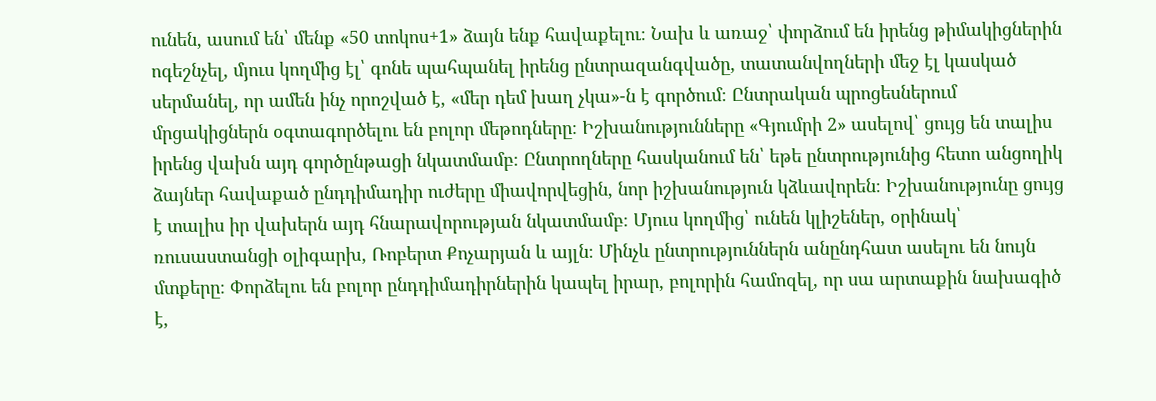ունեն, ասում են՝ մենք «50 տոկոս+1» ձայն ենք հավաքելու։ Նախ և առաջ՝ փորձում են իրենց թիմակիցներին ոգեշնչել, մյուս կողմից էլ՝ գոնե պահպանել իրենց ընտրազանգվածը, տատանվողների մեջ էլ կասկած սերմանել, որ ամեն ինչ որոշված է, «մեր դեմ խաղ չկա»-ն է գործում։ Ընտրական պրոցեսներում մրցակիցներն օգտագործելու են բոլոր մեթոդները։ Իշխանությունները «Գյումրի 2» ասելով՝ ցույց են տալիս իրենց վախն այդ գործընթացի նկատմամբ։ Ընտրողները հասկանում են՝ եթե ընտրությունից հետո անցողիկ ձայներ հավաքած ընդդիմադիր ուժերը միավորվեցին, նոր իշխանություն կձևավորեն։ Իշխանությունը ցույց է տալիս իր վախերն այդ հնարավորության նկատմամբ։ Մյուս կողմից՝ ունեն կլիշեներ, օրինակ՝ ռուսաստանցի օլիգարխ, Ռոբերտ Քոչարյան և այլն։ Մինչև ընտրություններն անընդհատ ասելու են նույն մտքերը։ Փորձելու են բոլոր ընդդիմադիրներին կապել իրար, բոլորին համոզել, որ սա արտաքին նախագիծ է,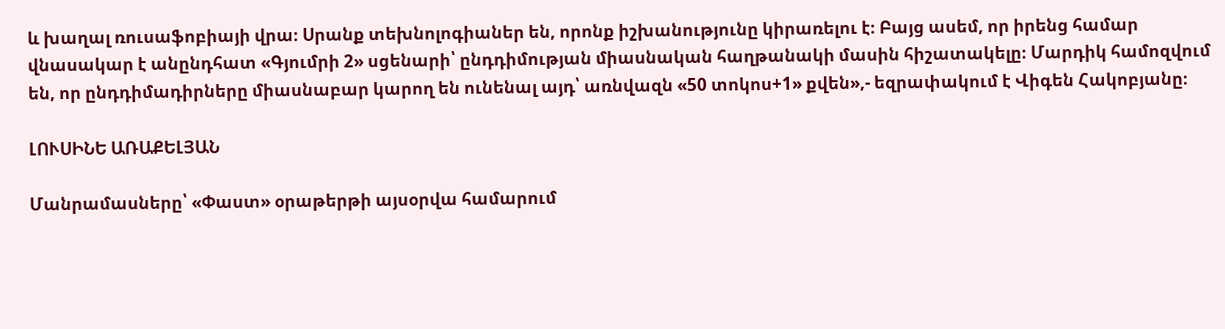և խաղալ ռուսաֆոբիայի վրա։ Սրանք տեխնոլոգիաներ են, որոնք իշխանությունը կիրառելու է։ Բայց ասեմ, որ իրենց համար վնասակար է անընդհատ «Գյումրի 2» սցենարի՝ ընդդիմության միասնական հաղթանակի մասին հիշատակելը։ Մարդիկ համոզվում են, որ ընդդիմադիրները միասնաբար կարող են ունենալ այդ՝ առնվազն «50 տոկոս+1» քվեն»,- եզրափակում է Վիգեն Հակոբյանը։

ԼՈՒՍԻՆԵ ԱՌԱՔԵԼՅԱՆ

Մանրամասները՝ «Փաստ» օրաթերթի այսօրվա համարում